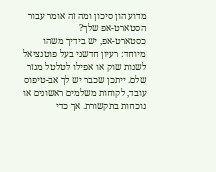מדוע הון סיכון ומה זה אומר עבור הסטארט-אפ שלך?
כסטארט-אפ, יש בידיך משהו מיוחד: רעיון חדשני בעל פוטנציאל לשנות שוק או אפילו לטלטל מגזר שלם. ייתכן שכבר יש לך אב-טיפוס עובד, לקוחות משלמים ראשונים או נוכחות בתקשורת. אך כדי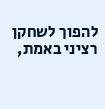להפוך לשחקן רציני באמת,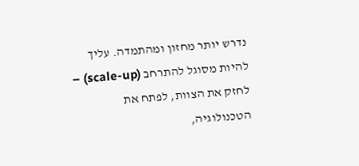נדרש יותר מחזון ומהתמדה. עליך להיות מסוגל להתרחב (scale-up) – לחזק את הצוות, לפתח את הטכנולוגיה,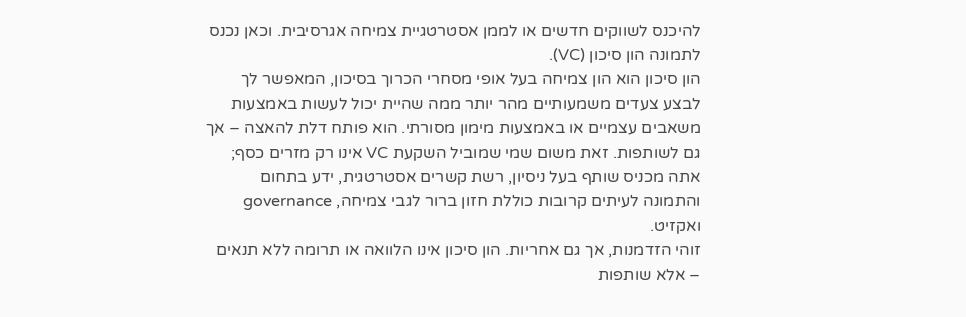להיכנס לשווקים חדשים או לממן אסטרטגיית צמיחה אגרסיבית. וכאן נכנס לתמונה הון סיכון (VC).
הון סיכון הוא הון צמיחה בעל אופי מסחרי הכרוך בסיכון, המאפשר לך לבצע צעדים משמעותיים מהר יותר ממה שהיית יכול לעשות באמצעות משאבים עצמיים או באמצעות מימון מסורתי. הוא פותח דלת להאצה – אך גם לשותפות. זאת משום שמי שמוביל השקעת VC אינו רק מזרים כסף; אתה מכניס שותף בעל ניסיון, רשת קשרים אסטרטגית, ידע בתחום והתמונה לעיתים קרובות כוללת חזון ברור לגבי צמיחה, governance ואקזיט.
זוהי הזדמנות, אך גם אחריות. הון סיכון אינו הלוואה או תרומה ללא תנאים – אלא שותפות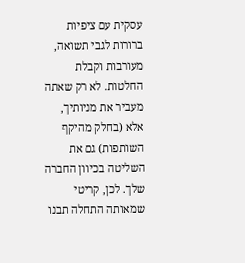עסקית עם ציפיות ברורות לגבי תשואה, מעורבות וקבלת החלטות. לא רק שאתה מעביר את מניותיך, אלא (בחלק מהיקף השותפות) גם את השליטה בכיוון החברה שלך. לכן, קריטי שמאותה התחלה תבנו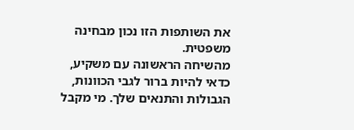את השותפות הזו נכון מבחינה משפטית.
מהשיחה הראשונה עם משקיע, כדאי להיות ברור לגבי הכוונות, הגבולות והתנאים שלך. מי מקבל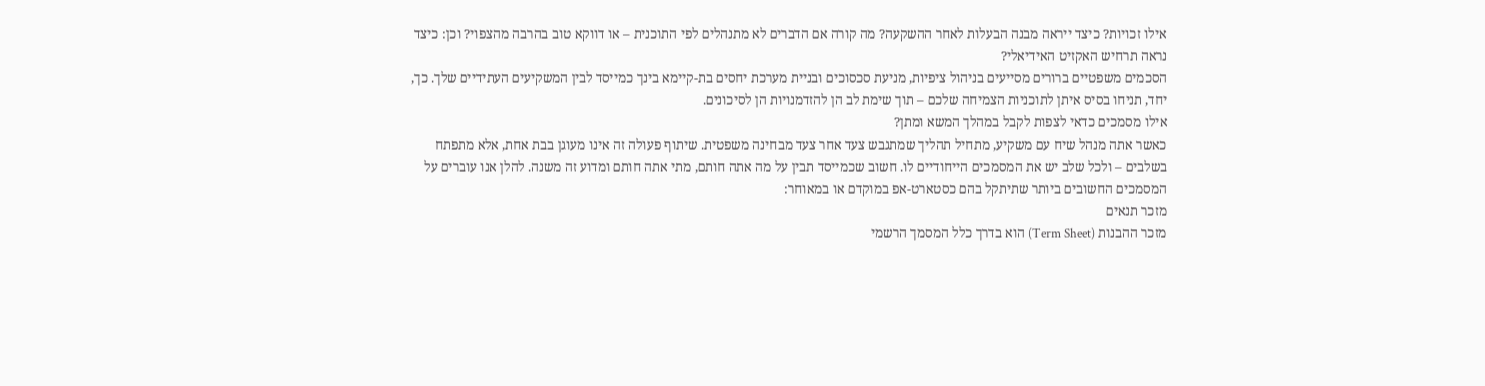אילו זכויות? כיצד ייראה מבנה הבעלות לאחר ההשקעה? מה קורה אם הדברים לא מתנהלים לפי התוכנית – או דווקא טוב בהרבה מהצפוי? וכן: כיצד נראה תרחיש האקזיט האידיאלי?
הסכמים משפטיים ברורים מסייעים בניהול ציפיות, מניעת סכסוכים ובניית מערכת יחסים בת-קיימא בינך כמייסד לבין המשקיעים העתידיים שלך. כך, יחד, תניחו בסיס איתן לתוכניות הצמיחה שלכם – תוך שימת לב הן להזדמנויות הן לסיכונים.
אילו מסמכים כדאי לצפות לקבל במהלך המשא ומתן?
כאשר אתה מנהל שיח עם משקיע, מתחיל תהליך שמתגבש צעד אחר צעד מבחינה משפטית. שיתוף פעולה זה אינו מעוגן בבת אחת, אלא מתפתח בשלבים – ולכל שלב יש את המסמכים הייחודיים לו. חשוב שכמייסד תבין על מה אתה חותם, מתי אתה חותם ומדוע זה משנה. להלן אנו עוברים על המסמכים החשובים ביותר שתיתקל בהם כסטארט-אפ במוקדם או במאוחר:
מזכר תנאים
מזכר ההבנות (Term Sheet) הוא בדרך כלל המסמך הרשמי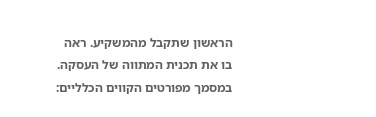הראשון שתקבל מהמשקיע. ראה בו את תכנית המתווה של העסקה. במסמך מפורטים הקווים הכלליים: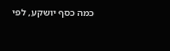כמה כסף יושקע, לפי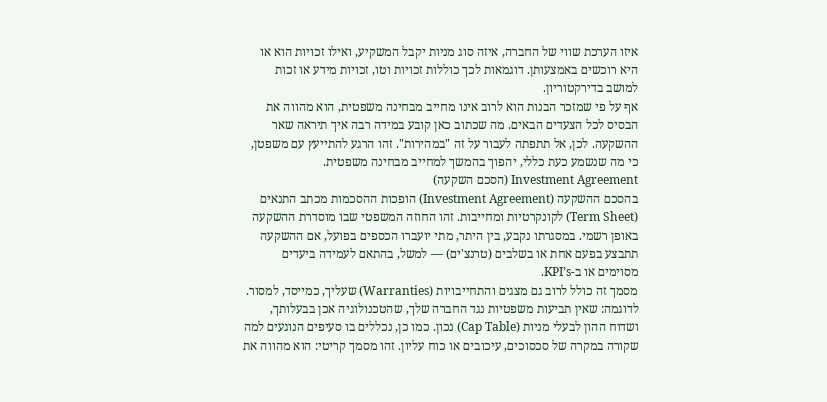איזו הערכת שווי של החברה, איזה סוג מניות יקבל המשקיע, ואילו זכויות הוא או היא רוכשים באמצעותן. דוגמאות לכך כוללות זכויות וטו, זכויות מידע או זכות למושב בדירקטוריון.
אף על פי שמזכר הבנות הוא לרוב אינו מחייב מבחינה משפטית, הוא מהווה את הבסיס לכל הצעדים הבאים. מה שכתוב כאן קובע במידה רבה איך תיראה שאר ההשקעה. לכן, אל תתפתה לעבור על זה "במהירות". זהו הרגע להתייעץ עם משפטן, כי מה שנשמע כעת כללי, יהפוך בהמשך למחייב מבחינה משפטית.
Investment Agreement (הסכם השקעה)
בהסכם ההשקעה (Investment Agreement) הופכות ההסכמות מכתב התנאים (Term Sheet) לקונקרטיות ומחייבות. זהו החוזה המשפטי שבו מוסדרת ההשקעה באופן רשמי. במסגרתו נקבע, בין היתר, מתי יועברו הכספים בפועל, אם ההשקעה תתבצע בפעם אחת או בשלבים (טרנצ'ים) — למשל, בהתאם לעמידה ביעדים מסוימים או ב-KPI’s.
מסמך זה כולל לרוב גם מצגים והתחייבויות (Warranties) שעליך, כמייסד, למסור. לדוגמה: שאין תביעות משפטיות נגד החברה שלך, שהטכנולוגיה אכן בבעלותך, ושדוח ההון לבעלי מניות (Cap Table) נכון. כמו כן, נכללים בו סעיפים הנוגעים למה שקורה במקרה של סכסוכים, עיכובים או כוח עליון. זהו מסמך קריטי: הוא מהווה את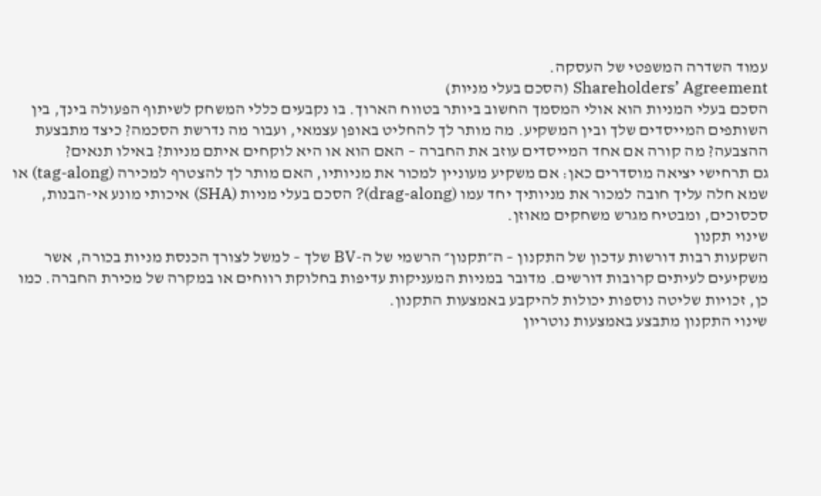עמוד השדרה המשפטי של העסקה.
Shareholders’ Agreement (הסכם בעלי מניות)
הסכם בעלי המניות הוא אולי המסמך החשוב ביותר בטווח הארוך. בו נקבעים כללי המשחק לשיתוף הפעולה בינך, בין השותפים המייסדים שלך ובין המשקיע. מה מותר לך להחליט באופן עצמאי, ועבור מה נדרשת הסכמה? כיצד מתבצעת ההצבעה? מה קורה אם אחד המייסדים עוזב את החברה – האם הוא או היא לוקחים איתם מניות? באילו תנאים?
גם תרחישי יציאה מוסדרים כאן: אם משקיע מעוניין למכור את מניותיו, האם מותר לך להצטרף למכירה (tag-along) או שמא חלה עליך חובה למכור את מניותיך יחד עמו (drag-along)? הסכם בעלי מניות (SHA) איכותי מונע אי-הבנות, סכסוכים, ומבטיח מגרש משחקים מאוזן.
שינוי תקנון
השקעות רבות דורשות עדכון של התקנון – ה״תקנון״ הרשמי של ה-BV שלך – למשל לצורך הכנסת מניות בכורה, אשר משקיעים לעיתים קרובות דורשים. מדובר במניות המעניקות עדיפות בחלוקת רווחים או במקרה של מכירת החברה. כמו כן, זכויות שליטה נוספות יכולות להיקבע באמצעות התקנון.
שינוי התקנון מתבצע באמצעות נוטריון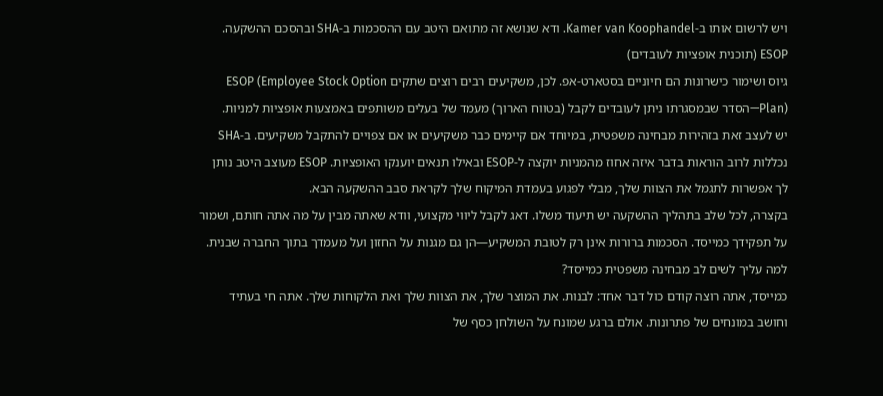ויש לרשום אותו ב-Kamer van Koophandel. ודא שנושא זה מתואם היטב עם ההסכמות ב-SHA ובהסכם ההשקעה.
ESOP (תוכנית אופציות לעובדים)
גיוס ושימור כישרונות הם חיוניים בסטארט-אפ. לכן, משקיעים רבים רוצים שתקים ESOP (Employee Stock Option Plan)—הסדר שבמסגרתו ניתן לעובדים לקבל (בטווח הארוך) מעמד של בעלים משותפים באמצעות אופציות למניות.
יש לעצב זאת בזהירות מבחינה משפטית, במיוחד אם קיימים כבר משקיעים או אם צפויים להתקבל משקיעים. ב-SHA נכללות לרוב הוראות בדבר איזה אחוז מהמניות יוקצה ל-ESOP ובאילו תנאים יוענקו האופציות. ESOP מעוצב היטב נותן לך אפשרות לתגמל את הצוות שלך, מבלי לפגוע בעמדת המיקוח שלך לקראת סבב ההשקעה הבא.
בקצרה, לכל שלב בתהליך ההשקעה יש תיעוד משלו. דאג לקבל ליווי מקצועי, וודא שאתה מבין על מה אתה חותם, ושמור על תפקידך כמייסד. הסכמות ברורות אינן רק לטובת המשקיע—הן גם מגנות על החזון ועל מעמדך בתוך החברה שבנית.
למה עליך לשים לב מבחינה משפטית כמייסד?
כמייסד, אתה רוצה קודם כול דבר אחד: לבנות. את המוצר שלך, את הצוות שלך ואת הלקוחות שלך. אתה חי בעתיד וחושב במונחים של פתרונות. אולם ברגע שמונח על השולחן כסף של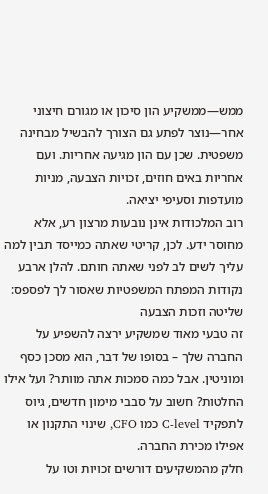ממש—ממשקיע הון סיכון או מגורם חיצוני אחר—נוצר לפתע גם הצורך להבשיל מבחינה משפטית. שכן עם הון מגיעה אחריות. ועם אחריות באים חוזים, זכויות הצבעה, מניות מועדפות וסעיפי יציאה.
רוב המלכודות אינן נובעות מרצון רע, אלא מחוסר ידע. לכן, קריטי שאתה כמייסד תבין למה עליך לשים לב לפני שאתה חותם. להלן ארבע נקודות המפתח המשפטיות שאסור לך לפספס:
שליטה וזכות הצבעה
זה טבעי מאוד שמשקיע ירצה להשפיע על החברה שלך – בסופו של דבר, הוא מסכן כסף ומוניטין. אבל כמה סמכות אתה מוותר? ועל אילו החלטות? חשוב על סבבי מימון חדשים, גיוס לתפקיד C-level כמו CFO, שינוי התקנון או אפילו מכירת החברה.
חלק מהמשקיעים דורשים זכויות וטו על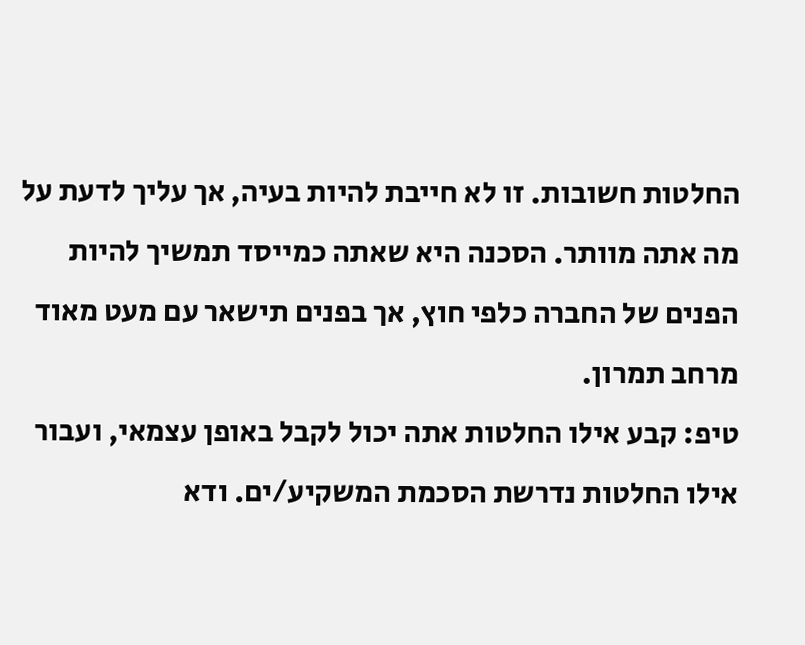החלטות חשובות. זו לא חייבת להיות בעיה, אך עליך לדעת על מה אתה מוותר. הסכנה היא שאתה כמייסד תמשיך להיות הפנים של החברה כלפי חוץ, אך בפנים תישאר עם מעט מאוד מרחב תמרון.
טיפ: קבע אילו החלטות אתה יכול לקבל באופן עצמאי, ועבור אילו החלטות נדרשת הסכמת המשקיע/ים. ודא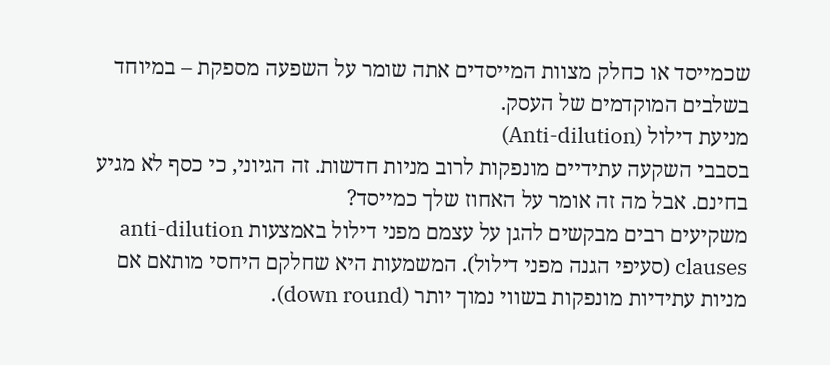שכמייסד או כחלק מצוות המייסדים אתה שומר על השפעה מספקת – במיוחד בשלבים המוקדמים של העסק.
מניעת דילול (Anti-dilution)
בסבבי השקעה עתידיים מונפקות לרוב מניות חדשות. זה הגיוני, כי כסף לא מגיע בחינם. אבל מה זה אומר על האחוז שלך כמייסד?
משקיעים רבים מבקשים להגן על עצמם מפני דילול באמצעות anti-dilution clauses (סעיפי הגנה מפני דילול). המשמעות היא שחלקם היחסי מותאם אם מניות עתידיות מונפקות בשווי נמוך יותר (down round).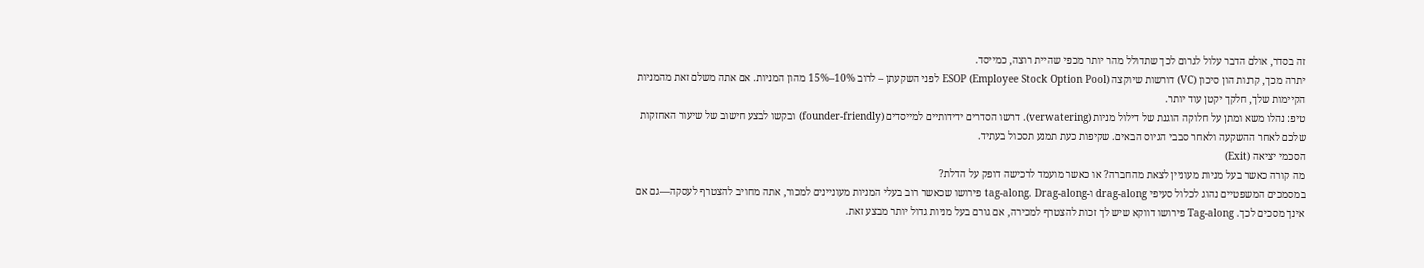זה בסדר, אולם הדבר עלול לגרום לכך שתדולל מהר יותר מכפי שהיית רוצה, כמייסד.
יתרה מכך, קרנות הון סיכון (VC) דורשות שיוקצה ESOP (Employee Stock Option Pool) לפני השקעתן – לרוב 10%–15% מהון המניות. אם אתה משלם זאת מהמניות הקיימות שלך, חלקך יקטן עוד יותר.
טיפ: נהלו משא ומתן על חלוקה הוגנת של דילול מניות (verwatering). דרשו הסדרים ידידותיים למייסדים (founder-friendly) ובקשו לבצע חישוב של שיעור האחזקות שלכם לאחר ההשקעה ולאחר סבבי הגיוס הבאים. שקיפות כעת תמנע תסכול בעתיד.
הסכמי יציאה (Exit)
מה קורה כאשר בעל מניות מעוניין לצאת מהחברה? או כאשר מועמד לרכישה דופק על הדלת?
במסמכים המשפטיים נהוג לכלול סעיפי drag-along ו-tag-along. Drag-along פירושו שכאשר רוב בעלי המניות מעוניינים למכור, אתה מחויב להצטרף לעסקה—גם אם אינך מסכים לכך. Tag-along פירושו דווקא שיש לך זכות להצטרף למכירה, אם גורם בעל מניות גדול יותר מבצע זאת.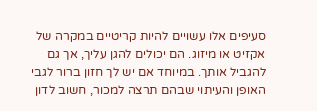סעיפים אלו עשויים להיות קריטיים במקרה של אקזיט או מיזוג. הם יכולים להגן עליך, אך גם להגביל אותך. במיוחד אם יש לך חזון ברור לגבי האופן והעיתוי שבהם תרצה למכור, חשוב לדון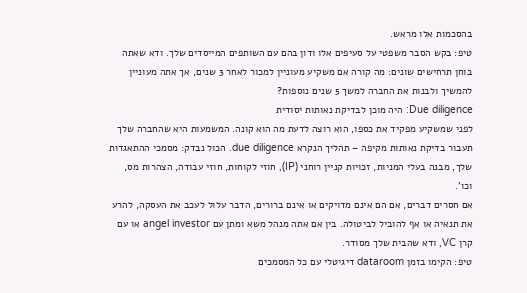בהסכמות אלו מראש.
טיפ: בקש הסבר משפטי על סעיפים אלו ודון בהם עם השותפים המייסדים שלך. ודא שאתה בוחן תרחישים שונים: מה קורה אם משקיע מעוניין למכור לאחר 3 שנים, אך אתה מעוניין להמשיך ולבנות את החברה למשך 5 שנים נוספות?
Due diligence: היה מוכן לבדיקת נאותות יסודית
לפני שמשקיע מפקיד את כספו, הוא רוצה לדעת מה הוא קונה. המשמעות היא שהחברה שלך תעבור בדיקת נאותות מקיפה – תהליך הנקרא due diligence. הכול נבדק: מסמכי ההתאגדות שלך, מבנה בעלי המניות, זכויות קניין רוחני (IP), חוזי לקוחות, חוזי עבודה, הצהרות מס, וכו'.
אם חסרים דברים, אם הם אינם מדויקים או אינם ברורים, הדבר עלול לעכב את העסקה, להרע את תנאיה או אף להוביל לביטולה. בין אם אתה מנהל משא ומתן עם angel investor או עם קרן VC, ודא שהבית שלך מסודר.
טיפ: הקימו בזמן dataroom דיגיטלי עם כל המסמכים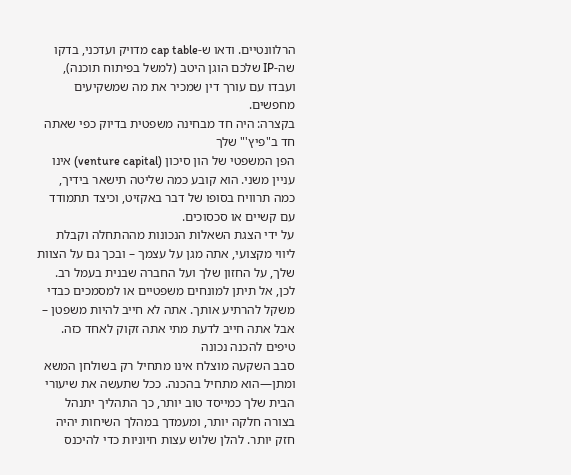הרלוונטיים. ודאו ש-cap table מדויק ועדכני, בדקו שה-IP שלכם הוגן היטב (למשל בפיתוח תוכנה), ועבדו עם עורך דין שמכיר את מה שמשקיעים מחפשים.
בקצרה: היה חד מבחינה משפטית בדיוק כפי שאתה חד ב"פיץ'" שלך
הפן המשפטי של הון סיכון (venture capital) אינו עניין משני. הוא קובע כמה שליטה תישאר בידיך, כמה תרוויח בסופו של דבר באקזיט, וכיצד תתמודד עם קשיים או סכסוכים.
על ידי הצגת השאלות הנכונות מההתחלה וקבלת ליווי מקצועי, אתה מגן על עצמך – ובכך גם על הצוות שלך, על החזון שלך ועל החברה שבנית בעמל רב.
לכן, אל תיתן למונחים משפטיים או למסמכים כבדי משקל להרתיע אותך. אתה לא חייב להיות משפטן – אבל אתה חייב לדעת מתי אתה זקוק לאחד כזה.
טיפים להכנה נכונה
סבב השקעה מוצלח אינו מתחיל רק בשולחן המשא ומתן—הוא מתחיל בהכנה. ככל שתעשה את שיעורי הבית שלך כמייסד טוב יותר, כך התהליך יתנהל בצורה חלקה יותר, ומעמדך במהלך השיחות יהיה חזק יותר. להלן שלוש עצות חיוניות כדי להיכנס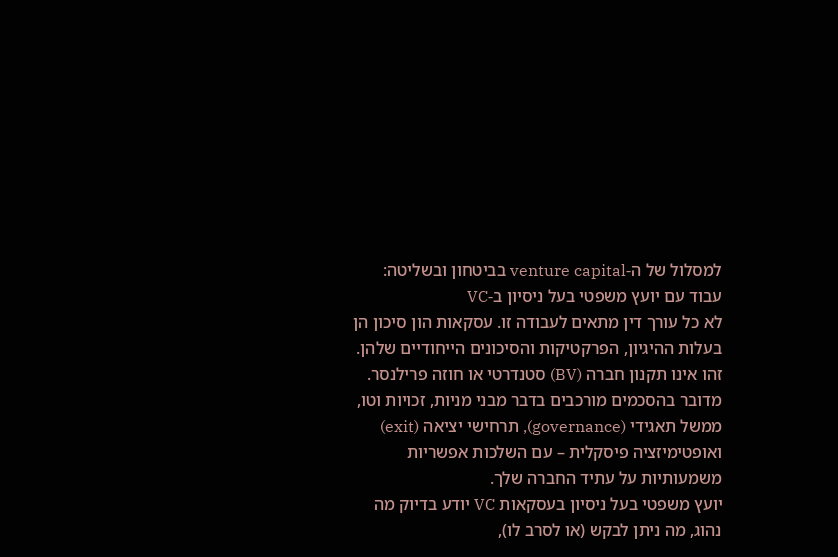למסלול של ה-venture capital בביטחון ובשליטה:
עבוד עם יועץ משפטי בעל ניסיון ב-VC
לא כל עורך דין מתאים לעבודה זו. עסקאות הון סיכון הן בעלות ההיגיון, הפרקטיקות והסיכונים הייחודיים שלהן. זהו אינו תקנון חברה (BV) סטנדרטי או חוזה פרילנסר. מדובר בהסכמים מורכבים בדבר מבני מניות, זכויות וטו, ממשל תאגידי (governance), תרחישי יציאה (exit) ואופטימיזציה פיסקלית – עם השלכות אפשריות משמעותיות על עתיד החברה שלך.
יועץ משפטי בעל ניסיון בעסקאות VC יודע בדיוק מה נהוג, מה ניתן לבקש (או לסרב לו),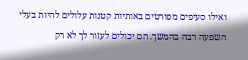ואילו סעיפים מפורטים באותיות קטנות עלולים להיות בעלי השפעה רבה בהמשך. הם יכולים לעזור לך לא רק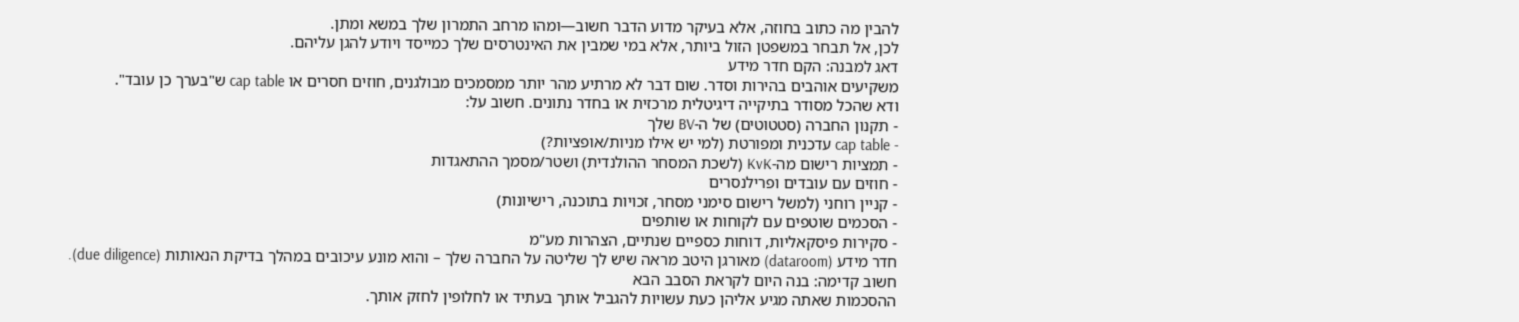להבין מה כתוב בחוזה, אלא בעיקר מדוע הדבר חשוב—ומהו מרחב התמרון שלך במשא ומתן.
לכן, אל תבחר במשפטן הזול ביותר, אלא במי שמבין את האינטרסים שלך כמייסד ויודע להגן עליהם.
דאג למבנה: הקם חדר מידע
משקיעים אוהבים בהירות וסדר. שום דבר לא מרתיע מהר יותר ממסמכים מבולגנים, חוזים חסרים או cap table ש"בערך כן עובד".
ודא שהכל מסודר בתיקייה דיגיטלית מרכזית או בחדר נתונים. חשוב על:
- תקנון החברה (סטטוטים) של ה-BV שלך
- cap table עדכנית ומפורטת (למי יש אילו מניות/אופציות?)
- תמציות רישום מה-KvK (לשכת המסחר ההולנדית) ושטר/מסמך ההתאגדות
- חוזים עם עובדים ופרילנסרים
- קניין רוחני (למשל רישום סימני מסחר, זכויות בתוכנה, רישיונות)
- הסכמים שוטפים עם לקוחות או שותפים
- סקירות פיסקאליות, דוחות כספיים שנתיים, הצהרות מע"מ
חדר מידע (dataroom) מאורגן היטב מראה שיש לך שליטה על החברה שלך – והוא מונע עיכובים במהלך בדיקת הנאותות (due diligence).
חשוב קדימה: בנה היום לקראת הסבב הבא
ההסכמות שאתה מגיע אליהן כעת עשויות להגביל אותך בעתיד או לחלופין לחזק אותך.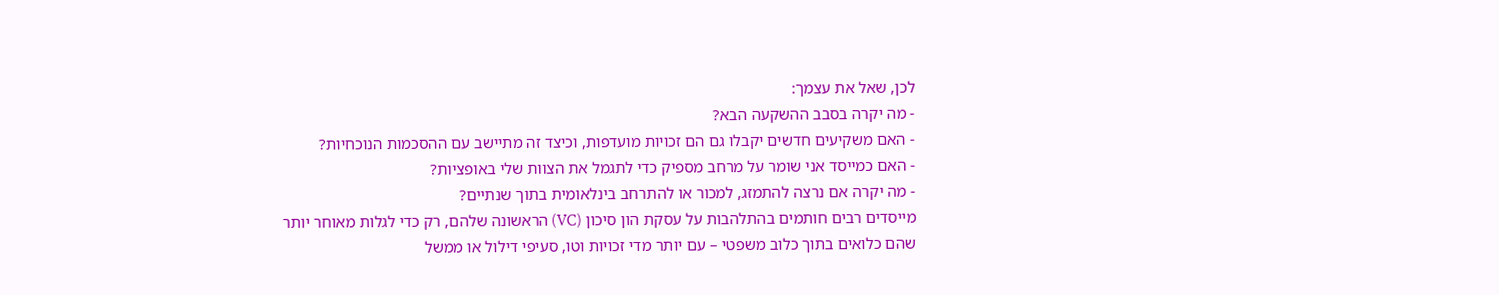לכן, שאל את עצמך:
- מה יקרה בסבב ההשקעה הבא?
- האם משקיעים חדשים יקבלו גם הם זכויות מועדפות, וכיצד זה מתיישב עם ההסכמות הנוכחיות?
- האם כמייסד אני שומר על מרחב מספיק כדי לתגמל את הצוות שלי באופציות?
- מה יקרה אם נרצה להתמזג, למכור או להתרחב בינלאומית בתוך שנתיים?
מייסדים רבים חותמים בהתלהבות על עסקת הון סיכון (VC) הראשונה שלהם, רק כדי לגלות מאוחר יותר שהם כלואים בתוך כלוב משפטי – עם יותר מדי זכויות וטו, סעיפי דילול או ממשל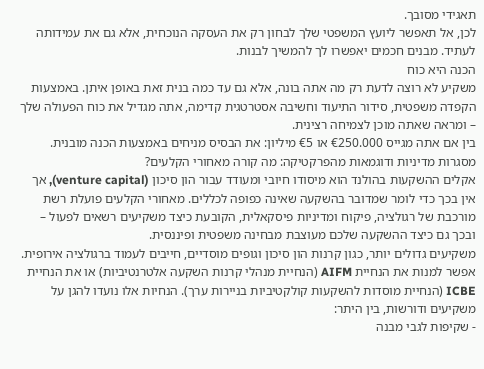תאגידי מסובך.
לכן, אל תאפשר ליועץ המשפטי שלך לבחון רק את העסקה הנוכחית, אלא גם את עמידותה לעתיד. מבנים חכמים יאפשרו לך להמשיך לבנות.
הכנה היא כוח
משקיע לא רוצה לדעת רק מה אתה בונה, אלא גם עד כמה בנית זאת באופן איתן. באמצעות הקפדה משפטית, סידור התיעוד וחשיבה אסטרטגית קדימה, אתה מגדיל את כוח הפעולה שלך – ומראה שאתה מוכן לצמיחה רצינית.
בין אם אתה מגייס €250.000 או €5 מיליון: את הבסיס מניחים באמצעות הכנה מובנית.
מסגרות מדיניות ודוגמאות מהפרקטיקה: מה קורה מאחורי הקלעים?
אקלים ההשקעות בהולנד הוא מיסודו חיובי ומעודד עבור הון סיכון (venture capital), אך אין בכך כדי לומר שמדובר בהשקעה שאינה כפופה לכללים. מאחורי הקלעים פועלת רשת מורכבת של רגולציה, פיקוח ומדיניות פיסקאלית, הקובעת כיצד משקיעים רשאים לפעול – ובכך גם כיצד ההשקעה שלכם מעוצבת מבחינה משפטית ופיננסית.
משקיעים גדולים יותר, כגון קרנות הון סיכון וגופים מוסדיים, חייבים לעמוד ברגולציה אירופית. אפשר למנות את הנחיית AIFM (הנחיית מנהלי קרנות השקעה אלטרנטיביות) או את הנחיית ICBE (הנחיית מוסדות להשקעות קולקטיביות בניירות ערך). הנחיות אלו נועדו להגן על משקיעים ודורשות, בין היתר:
- שקיפות לגבי מבנה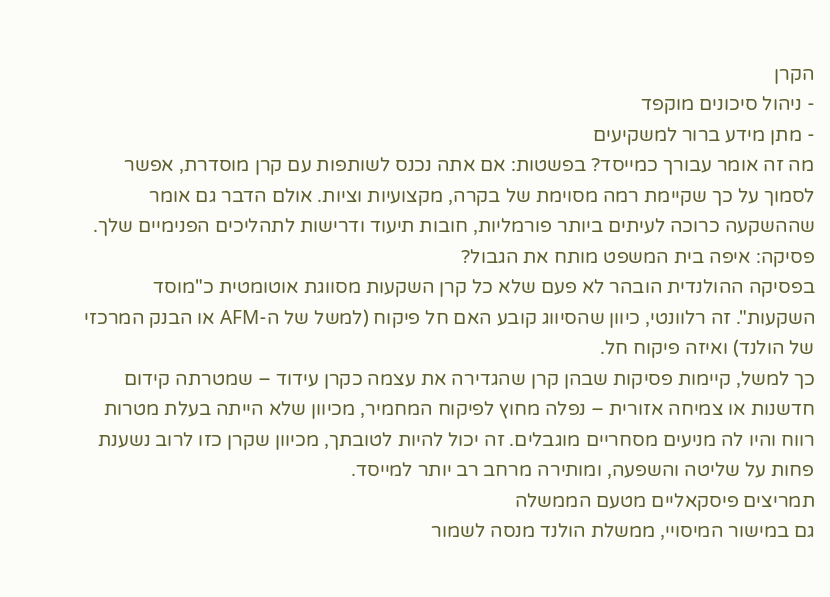הקרן
- ניהול סיכונים מוקפד
- מתן מידע ברור למשקיעים
מה זה אומר עבורך כמייסד? בפשטות: אם אתה נכנס לשותפות עם קרן מוסדרת, אפשר לסמוך על כך שקיימת רמה מסוימת של בקרה, מקצועיות וציות. אולם הדבר גם אומר שההשקעה כרוכה לעיתים ביותר פורמליות, חובות תיעוד ודרישות לתהליכים הפנימיים שלך.
פסיקה: איפה בית המשפט מותח את הגבול?
בפסיקה ההולנדית הובהר לא פעם שלא כל קרן השקעות מסווגת אוטומטית כ"מוסד השקעות". זה רלוונטי, כיוון שהסיווג קובע האם חל פיקוח (למשל של ה-AFM או הבנק המרכזי של הולנד) ואיזה פיקוח חל.
כך למשל, קיימות פסיקות שבהן קרן שהגדירה את עצמה כקרן עידוד – שמטרתה קידום חדשנות או צמיחה אזורית – נפלה מחוץ לפיקוח המחמיר, מכיוון שלא הייתה בעלת מטרות רווח והיו לה מניעים מסחריים מוגבלים. זה יכול להיות לטובתך, מכיוון שקרן כזו לרוב נשענת פחות על שליטה והשפעה, ומותירה מרחב רב יותר למייסד.
תמריצים פיסקאליים מטעם הממשלה
גם במישור המיסויי, ממשלת הולנד מנסה לשמור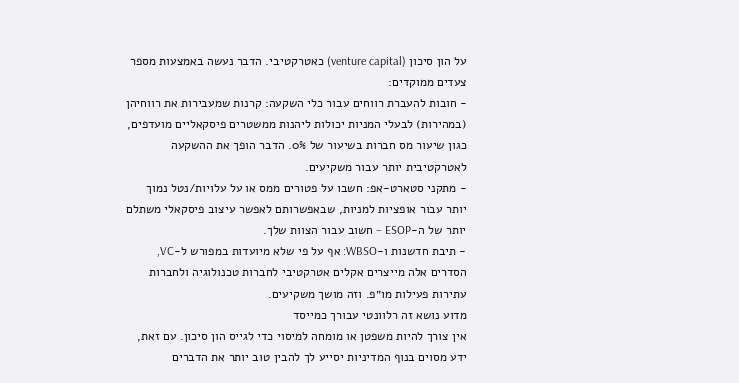על הון סיכון (venture capital) כאטרקטיבי. הדבר נעשה באמצעות מספר צעדים ממוקדים:
- חובות להעברת רווחים עבור כלי השקעה: קרנות שמעבירות את רווחיהן (במהירות) לבעלי המניות יכולות ליהנות ממשטרים פיסקאליים מועדפים, כגון שיעור מס חברות בשיעור של 0%. הדבר הופך את ההשקעה לאטרקטיבית יותר עבור משקיעים.
- מתקני סטארט-אפ: חשבו על פטורים ממס או על עלויות/נטל נמוך יותר עבור אופציות למניות, שבאפשרותם לאפשר עיצוב פיסקאלי משתלם יותר של ה-ESOP – חשוב עבור הצוות שלך.
- תיבת חדשנות ו-WBSO: אף על פי שלא מיועדות במפורש ל-VC, הסדרים אלה מייצרים אקלים אטרקטיבי לחברות טכנולוגיה ולחברות עתירות פעילות מו״פ. וזה מושך משקיעים.
מדוע נושא זה רלוונטי עבורך כמייסד
אין צורך להיות משפטן או מומחה למיסוי כדי לגייס הון סיכון. עם זאת, ידע מסוים בנוף המדיניות יסייע לך להבין טוב יותר את הדברים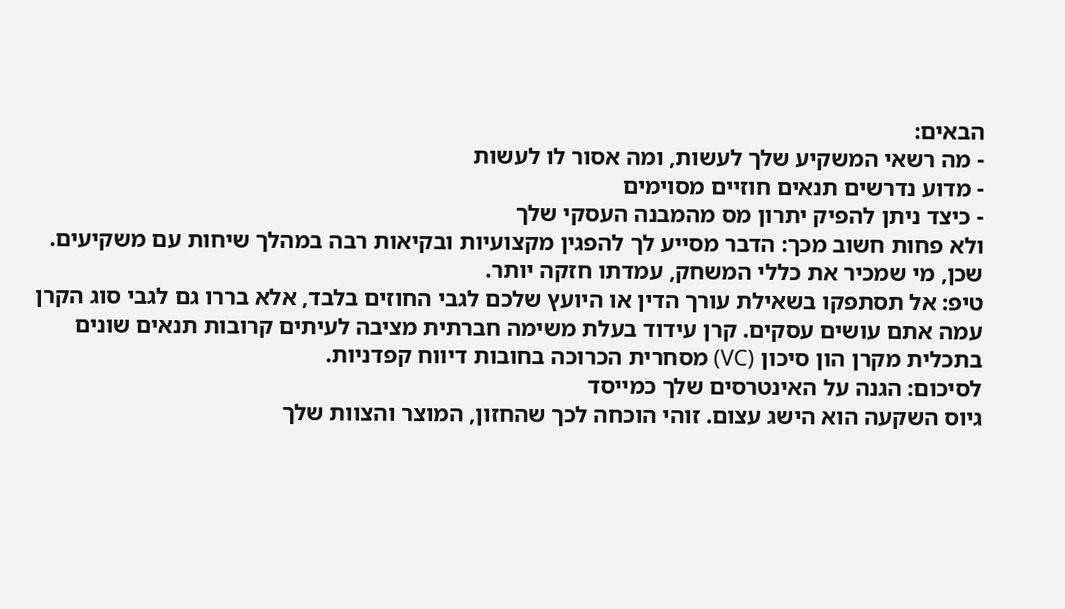הבאים:
- מה רשאי המשקיע שלך לעשות, ומה אסור לו לעשות
- מדוע נדרשים תנאים חוזיים מסוימים
- כיצד ניתן להפיק יתרון מס מהמבנה העסקי שלך
ולא פחות חשוב מכך: הדבר מסייע לך להפגין מקצועיות ובקיאות רבה במהלך שיחות עם משקיעים. שכן, מי שמכיר את כללי המשחק, עמדתו חזקה יותר.
טיפ: אל תסתפקו בשאילת עורך הדין או היועץ שלכם לגבי החוזים בלבד, אלא בררו גם לגבי סוג הקרן עמה אתם עושים עסקים. קרן עידוד בעלת משימה חברתית מציבה לעיתים קרובות תנאים שונים בתכלית מקרן הון סיכון (VC) מסחרית הכרוכה בחובות דיווח קפדניות.
לסיכום: הגנה על האינטרסים שלך כמייסד
גיוס השקעה הוא הישג עצום. זוהי הוכחה לכך שהחזון, המוצר והצוות שלך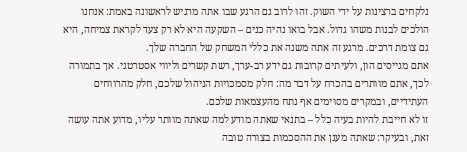נלקחים ברצינות על ידי השוק. זהו לרוב גם הרגע שבו אתה מרגיש לראשונה באמת: אנחנו הולכים לבנות משהו גדול. אבל בואו נהיה כנים – השקעה היא לא רק צעד לקראת צמיחה, היא גם צומת דרכים. מרגע זה אתה משנה את כללי המשחק של החברה שלך.
אתם מגייסים הון, ולעיתים קרובות גם ידע רב-ערך, רשת קשרים וליווי אסטרטגי. אך בתמורה לכך, אתם מוותרים בהכרח על דבר מה: חלק מסמכויות הניהול שלכם, חלק מהרווחים העתידיים, ובמקרים מסוימים אף נתח מהעצמאות שלכם.
זו לא חייבת להיות בעיה כלל – בתנאי שאתה מודע למה שאתה מוותר עליו, מדוע אתה עושה זאת, ובעיקר: שאתה מעגן את ההסכמות בצורה טובה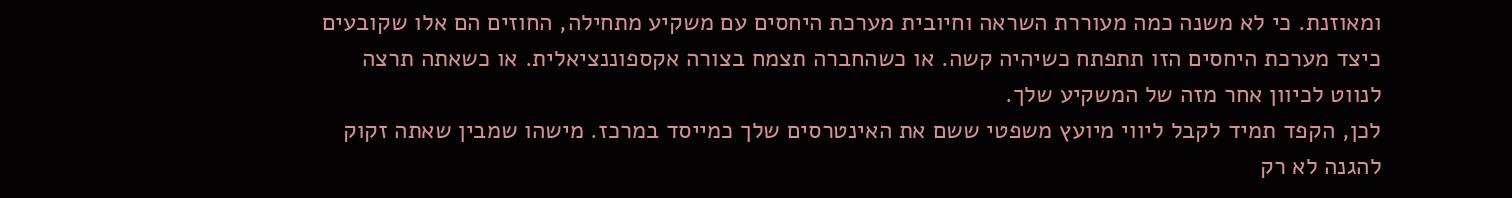ומאוזנת. כי לא משנה כמה מעוררת השראה וחיובית מערכת היחסים עם משקיע מתחילה, החוזים הם אלו שקובעים כיצד מערכת היחסים הזו תתפתח כשיהיה קשה. או כשהחברה תצמח בצורה אקספוננציאלית. או כשאתה תרצה לנווט לכיוון אחר מזה של המשקיע שלך.
לכן, הקפד תמיד לקבל ליווי מיועץ משפטי ששם את האינטרסים שלך כמייסד במרכז. מישהו שמבין שאתה זקוק להגנה לא רק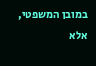במובן המשפטי, אלא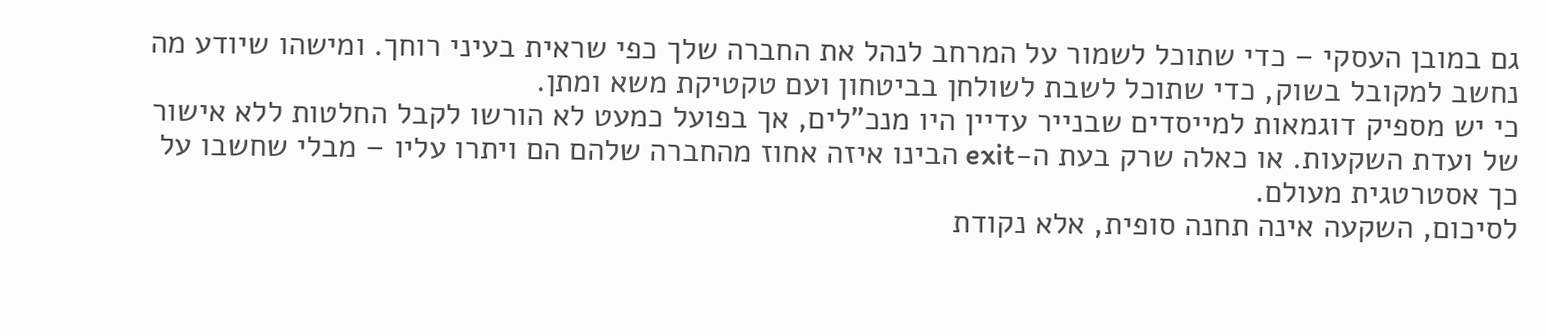גם במובן העסקי – כדי שתוכל לשמור על המרחב לנהל את החברה שלך כפי שראית בעיני רוחך. ומישהו שיודע מה נחשב למקובל בשוק, כדי שתוכל לשבת לשולחן בביטחון ועם טקטיקת משא ומתן.
כי יש מספיק דוגמאות למייסדים שבנייר עדיין היו מנכ"לים, אך בפועל כמעט לא הורשו לקבל החלטות ללא אישור של ועדת השקעות. או כאלה שרק בעת ה-exit הבינו איזה אחוז מהחברה שלהם הם ויתרו עליו – מבלי שחשבו על כך אסטרטגית מעולם.
לסיכום, השקעה אינה תחנה סופית, אלא נקודת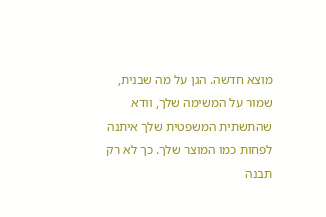מוצא חדשה. הגן על מה שבנית, שמור על המשימה שלך, וודא שהתשתית המשפטית שלך איתנה לפחות כמו המוצר שלך. כך לא רק תבנה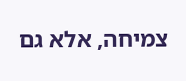צמיחה, אלא גם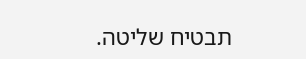תבטיח שליטה.